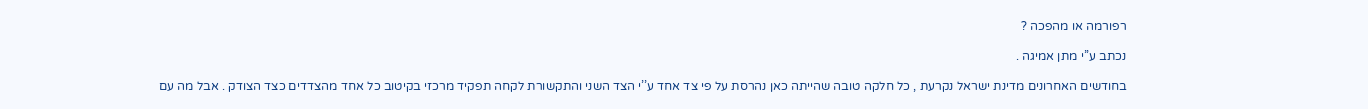רפורמה או מהפכה ?

נכתב ע’’י מתן אמיגה .

בחודשים האחרונים מדינת ישראל נקרעת , כל חלקה טובה שהייתה כאן נהרסת על פי צד אחד ע’’י הצד השני והתקשורת לקחה תפקיד מרכזי בקיטוב כל אחד מהצדדים כצד הצודק . אבל מה עם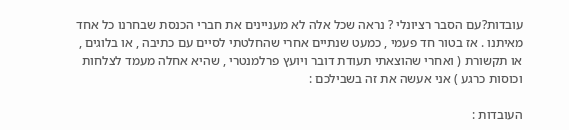עובדות?עם הסבר רציונלי ? נראה שכל אלה לא מעניינים את חברי הכנסת שבחרנו כל אחד מאיתנו . אז בטור חד פעמי , כמעט שנתיים אחרי שהחלטתי לסיים עם כתיבה , או בלוגים , או תקשורת ( ואחרי שהוצאתי תעודת דובר ויועץ פרלמנטרי , שהיא אחלה מעמד לצלחות וכוסות כרגע ) אני אעשה את זה בשבילכם :

העובדות :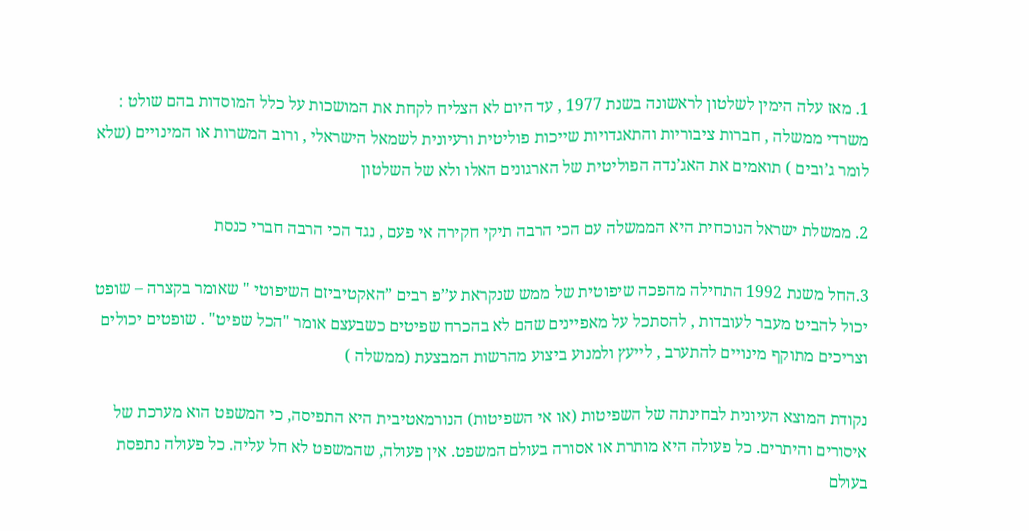1. מאז עלה הימין לשלטון לראשונה בשנת 1977 , עד היום לא הצליח לקחת את המושכות על כלל המוסדות בהם שולט : משרדי ממשלה , חברות ציבוריות והתאגדויות שייכות פוליטית ורעיונית לשמאל הישראלי , ורוב המשרות או המינויים (שלא לומר ג’ובים ) תואמים את האג’נדה הפוליטית של הארגונים האלו ולא של השלטון

2. ממשלת ישראל הנוכחית היא הממשלה עם הכי הרבה תיקי חקירה אי פעם , נגד הכי הרבה חברי כנסת

3.החל משנת 1992 התחילה מהפכה שיפוטית של ממש שנקראת ע’’פ רבים ”האקטיביזם השיפוטי " שאומר בקצרה – שופט יכול להביט מעבר לעובדות , להסתכל על מאפיינים שהם לא בהכרח שפיטים כשבעצם אומר "הכל שפיט" . שופטים יכולים וצריכים מתוקף מינויים להתערב , לייעץ ולמנוע ביצוע מהרשות המבצעת (ממשלה )

נקודת המוצא העיונית לבחינתה של השפיטות (או אי השפיטות) הנורמאטיבית היא התפיסה, כי המשפט הוא מערכת של איסורים והיתרים. כל פעולה היא מותרת או אסורה בעולם המשפט. אין פעולה, שהמשפט לא חל עליה. כל פעולה נתפסת בעולם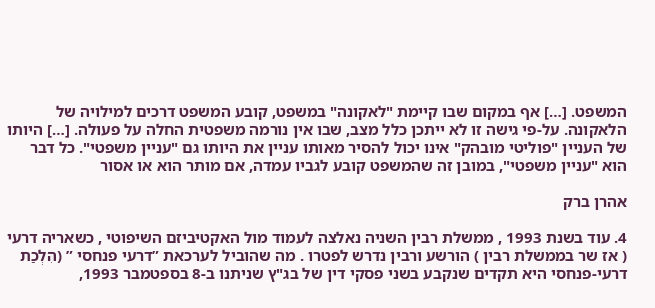המשפט. […] אף במקום שבו קיימת "לאקונה" במשפט, קובע המשפט דרכים למילויה של הלאקונה. על-פי גישה זו לא ייתכן כלל מצב, שבו אין נורמה משפטית החלה על פעולה. […] היותו של העניין "פוליטי מובהק" אינו יכול להסיר מאותו עניין את היותו גם "עניין משפטי". כל דבר הוא "עניין משפטי", במובן זה שהמשפט קובע לגביו עמדה, אם מותר הוא או אסור

אהרן ברק

4. עוד בשנת 1993 , ממשלת רבין השניה נאלצה לעמוד מול האקטיביזם השיפוטי , כשאריה דרעי ( אז שר בממשלת רבין ) הורשע ורבין נדרש לפטרו . מה שהוביל לערכאת ”דרעי פנחסי ” (הִלְכַת דרעי-פנחסי היא תקדים שנקבע בשני פסקי דין של בג"ץ שניתנו ב-8 בספטמבר 1993,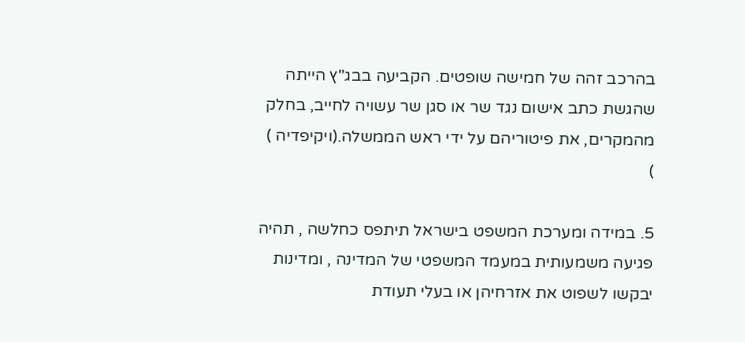בהרכב זהה של חמישה שופטים. הקביעה בבג"ץ הייתה שהגשת כתב אישום נגד שר או סגן שר עשויה לחייב, בחלק מהמקרים, את פיטוריהם על ידי ראש הממשלה.(ויקיפדיה ) )

5. במידה ומערכת המשפט בישראל תיתפס כחלשה , תהיה פגיעה משמעותית במעמד המשפטי של המדינה , ומדינות יבקשו לשפוט את אזרחיהן או בעלי תעודת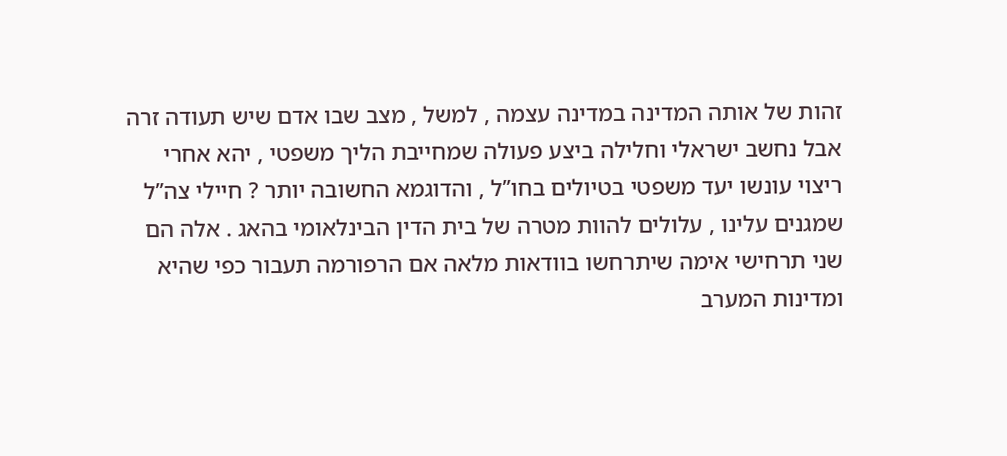זהות של אותה המדינה במדינה עצמה , למשל , מצב שבו אדם שיש תעודה זרה אבל נחשב ישראלי וחלילה ביצע פעולה שמחייבת הליך משפטי , יהא אחרי ריצוי עונשו יעד משפטי בטיולים בחו’’ל , והדוגמא החשובה יותר ? חיילי צה’’ל שמגנים עלינו , עלולים להוות מטרה של בית הדין הבינלאומי בהאג . אלה הם שני תרחישי אימה שיתרחשו בוודאות מלאה אם הרפורמה תעבור כפי שהיא ומדינות המערב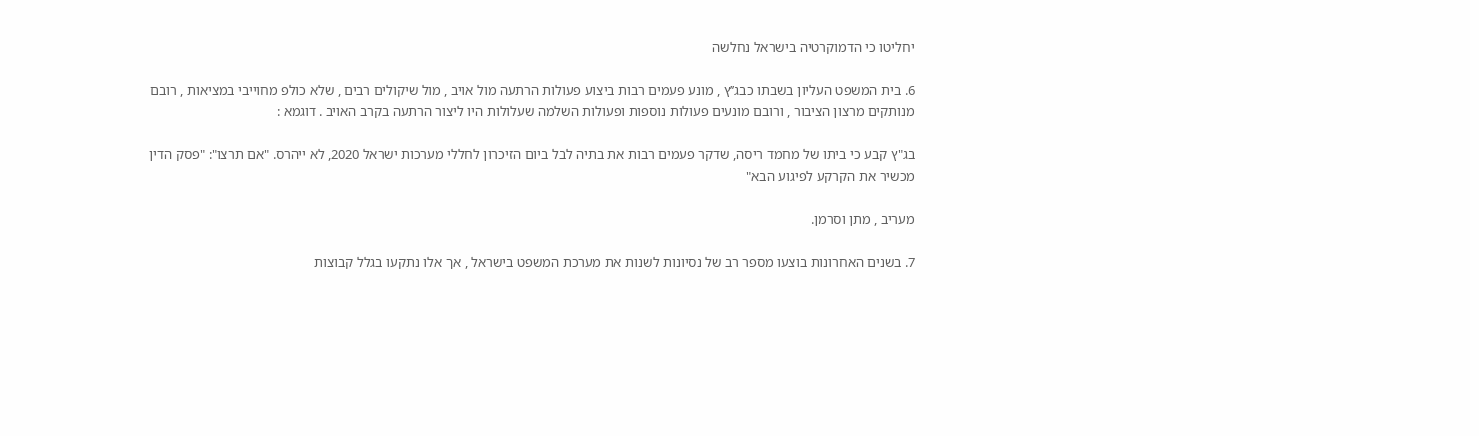יחליטו כי הדמוקרטיה בישראל נחלשה

6. בית המשפט העליון בשבתו כבג’’ץ , מונע פעמים רבות ביצוע פעולות הרתעה מול אויב , מול שיקולים רבים , שלא כולפ מחוייבי במציאות , רובם מנותקים מרצון הציבור , ורובם מונעים פעולות נוספות ופעולות השלמה שעלולות היו ליצור הרתעה בקרב האויב . דוגמא :

בג"ץ קבע כי ביתו של מחמד ריסה, שדקר פעמים רבות את בתיה לבל ביום הזיכרון לחללי מערכות ישראל 2020, לא ייהרס. "אם תרצו": "פסק הדין מכשיר את הקרקע לפיגוע הבא"

מעריב , מתן וסרמן.

7. בשנים האחרונות בוצעו מספר רב של נסיונות לשנות את מערכת המשפט בישראל , אך אלו נתקעו בגלל קבוצות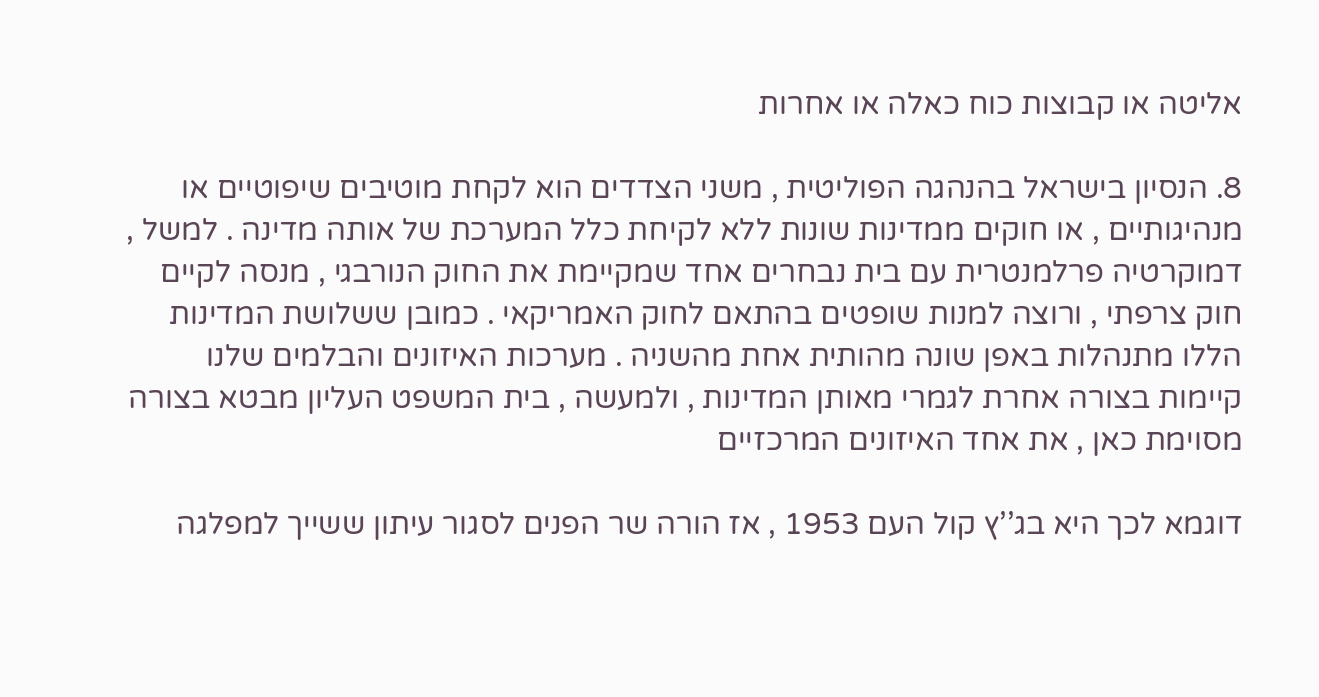אליטה או קבוצות כוח כאלה או אחרות

8. הנסיון בישראל בהנהגה הפוליטית , משני הצדדים הוא לקחת מוטיבים שיפוטיים או מנהיגותיים , או חוקים ממדינות שונות ללא לקיחת כלל המערכת של אותה מדינה . למשל , דמוקרטיה פרלמנטרית עם בית נבחרים אחד שמקיימת את החוק הנורבגי , מנסה לקיים חוק צרפתי , ורוצה למנות שופטים בהתאם לחוק האמריקאי . כמובן ששלושת המדינות הללו מתנהלות באפן שונה מהותית אחת מהשניה . מערכות האיזונים והבלמים שלנו קיימות בצורה אחרת לגמרי מאותן המדינות , ולמעשה , בית המשפט העליון מבטא בצורה מסוימת כאן , את אחד האיזונים המרכזיים

דוגמא לכך היא בג’’ץ קול העם 1953 , אז הורה שר הפנים לסגור עיתון ששייך למפלגה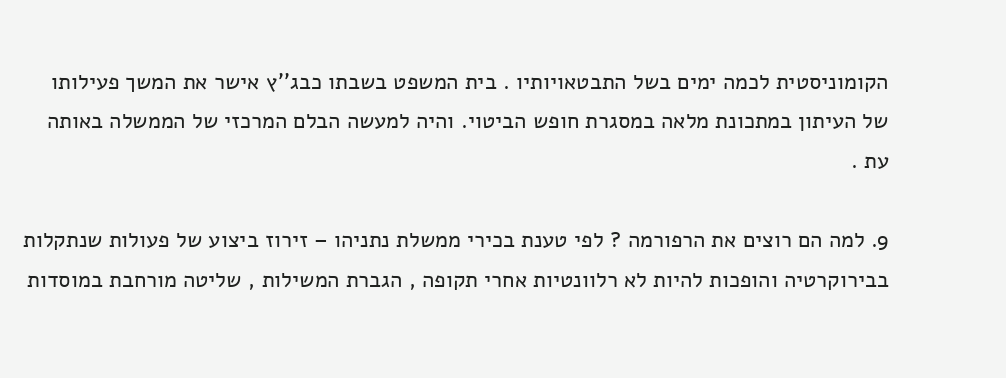הקומוניסטית לכמה ימים בשל התבטאויותיו . בית המשפט בשבתו כבג’’ץ אישר את המשך פעילותו של העיתון במתכונת מלאה במסגרת חופש הביטוי. והיה למעשה הבלם המרכזי של הממשלה באותה עת .

9. למה הם רוצים את הרפורמה ? לפי טענת בכירי ממשלת נתניהו – זירוז ביצוע של פעולות שנתקלות בבירוקרטיה והופכות להיות לא רלוונטיות אחרי תקופה , הגברת המשילות , שליטה מורחבת במוסדות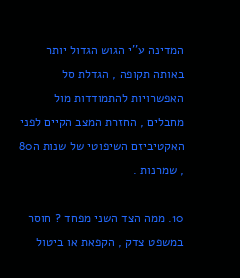המדינה ע’’י הגוש הגדול יותר באותה תקופה , הגדלת סל האפשרויות להתמודדות מול מחבלים , החזרת המצב הקיים לפני האקטיביזם השיפוטי של שנות ה80 , שמרנות .

10. ממה הצד השני מפחד ? חוסר במשפט צדק , הקפאת או ביטול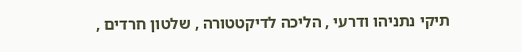תיקי נתניהו ודרעי , הליכה לדיקטטורה , שלטון חרדים ,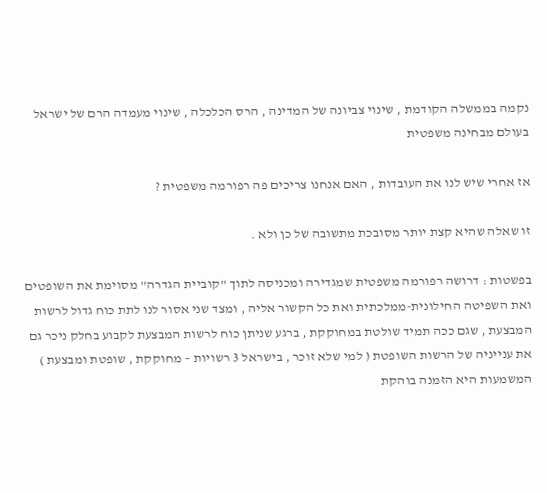נקמה בממשלה הקודמת , שינוי צביונה של המדינה , הרס הכלכלה , שינוי מעמדה הרם של ישראל בעולם מבחינה משפטית

אז אחרי שיש לנו את העובדות , האם אנחנו צריכים פה רפורמה משפטית ?

זו שאלה שהיא קצת יותר מסובכת מתשובה של כן ולא .

בפשטות : דרושה רפורמה משפטית שמגדירה ומכניסה לתוך ”קוביית הגדרה” מסוימת את השופטים ואת השפיטה החילונית-ממלכתית ואת כל הקשור אליה , ומצד שני אסור לנו לתת כוח גדול לרשות המבצעת , שגם ככה תמיד שולטת במחוקקת , ברגע שניתן כוח לרשות המבצעת לקבוע בחלק ניכר גם את ענייניה של הרשות השופטת ( למי שלא זוכר , בישראל 3 רשויות – מחוקקת , שופטת ומבצעת ) המשמעות היא הזמנה בוהקת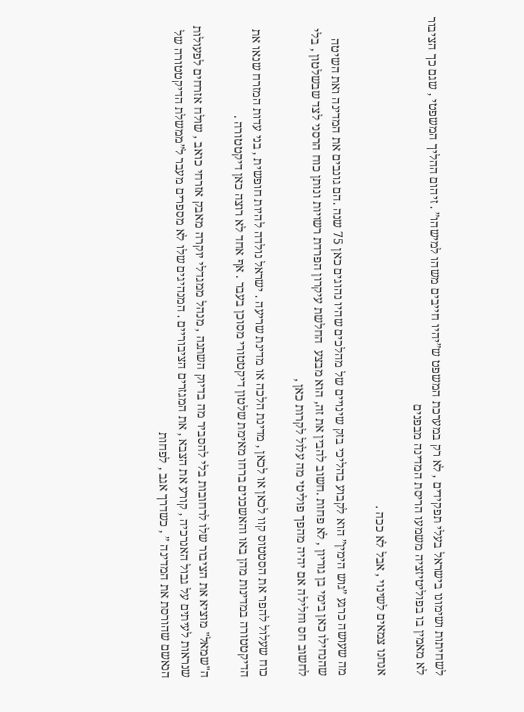לשחיתות ושימונו בישראל בעלי תפקידים , לא רק במערכת המשפט ש”יהיו חייבים משהו למישהו” . זיהום ההליך המשפטי , שגם כך הציבור לא מאמין בו בפוליטיזציה משמעו הריסת המדינה מבפנים

אנחנו צמאים לשינוי , אבל לא ככה .

מה שעושה כרגע ”גוש הימין” הוא לקבוע בהליכי בזק שינויים של מהלכים שהיו נהוגים כאן 75 שנה .הם גונבים את המדינה ואת השיטה שהנחילו כאן בימי בן גוריון , לא פחות .חשוב להבין את זה, הוא מבצע  החלשת עיקרון הפרדת רשויות ונותן כוח הרסני לצד שבשלטון , בלי לחשוב חס וחלילה אם יהיה מהפך פוליטי מה עלול לקרות כאן ,

כוח שעלול להפר את הסטטוס קוו לכאן או לכאן , מדינת הלכה או מדינת שריעה . ישראל נולדה להיות חופשית , בני עדות המזרח שנאו את הדיקטטורה במדינות מהן באו והאשכנים ברחו מאימת שלטון דיקטטורי מסוכן בעבר . אף אחד לא רוצה כאן דיקטטורה .

ה"שמאל" מוציא את הציבור שלו לרחובות בלי להסביר מה בדיוק השתנה , מנהל ממגדלי יוקרה מאבק אזרחי כואב , שולח אזרחים לפעולות שנראות לעיתים על גבול האנרכיה , קורע את הצבא , את המגזרים הציבוריים . המנהיגים שלו לא מספרים מעבר ל”ממשלת הדיקטטורה של הנאשם שהורסת את המדינה ” , כשדרך אגב , לפחות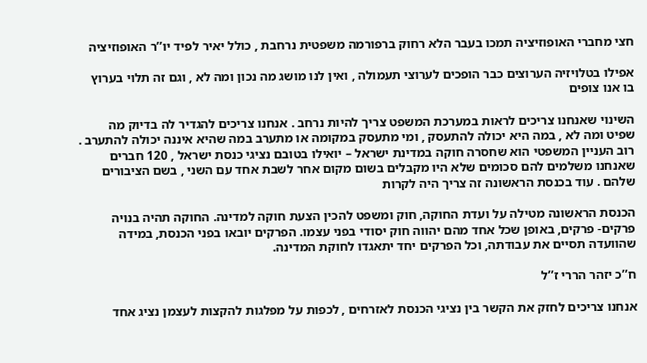חצי מחברי האופוזיציה תמכו בעבר הלא רחוק ברפורמה משפטית נרחבת , כולל יאיר לפיד יו’’ר האופוזיציה

אפילו בטלויזיה הערוצים כבר הופכים לערוצי תעמולה , ואין לנו מושג מה נכון ומה לא , וגם זה תלוי בערוץ בו אנו צופים

השינוי שאנחנו צריכים לראות במערכת המשפט צריך להיות נרחב . אנחנו צריכים להגדיר לה בדיוק מה שפיט ומה לא , במה היא יכולה להתעסק , ומי מתעסק במקומה או מתערב במה שהיא איננה יכולה להתערב . רוב העניין המשפטי הוא שחסרה חוקה במדינת ישראל – יואילו בטובם נציגי כנסת ישראל , 120 חברים שאנחנו משלמים להם סכומים שלא היו מקבלים בשום מקום אחר לשבת אחד עם השני , בשם הציבורים שלהם . עוד בכנסת הראשונה זה צריך היה לקרות

הכנסת הראשונה מטילה על ועדת החוקה, חוק ומשפט להכין הצעת חוקה למדינה. החוקה תהיה בנויה פרקים- פרקים, באופן שכל אחד מהם יהווה חוק יסודי בפני עצמו. הפרקים יובאו בפני הכנסת, במידה שהוועדה תסיים את עבודתה, וכל הפרקים יחד יתאגדו לחוקת המדינה.

ח’’כ יזהר הררי ז’’ל

אנחנו צריכים לחזק את הקשר בין נציגי הכנסת לאזרחים , לכפות על מפלגות להקצות לעצמן נציג אחד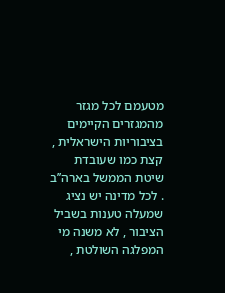מטעמם לכל מגזר מהמגזרים הקיימים בציבוריות הישראלית , קצת כמו שעובדת שיטת הממשל בארה’’ב . לכל מדינה יש נציג שמעלה טענות בשביל הציבור , לא משנה מי המפלגה השולטת ,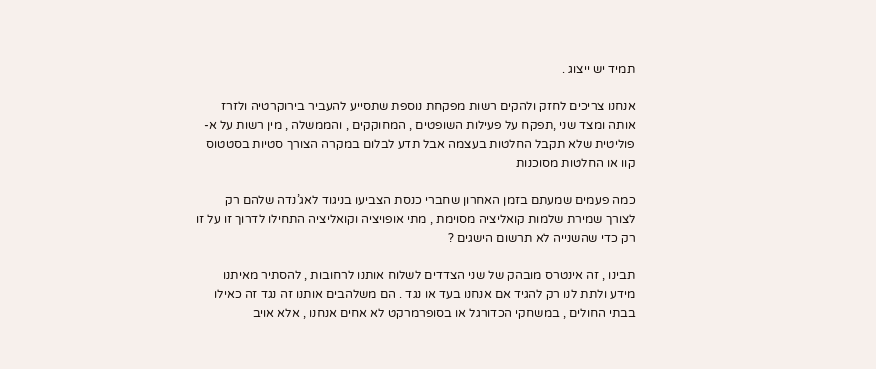תמיד יש ייצוג .

אנחנו צריכים לחזק ולהקים רשות מפקחת נוספת שתסייע להעביר בירוקרטיה ולזרז אותה ומצד שני ,תפקח על פעילות השופטים , המחוקקים , והממשלה , מין רשות על א-פוליטית שלא תקבל החלטות בעצמה אבל תדע לבלום במקרה הצורך סטיות בסטטוס קוו או החלטות מסוכנות

כמה פעמים שמעתם בזמן האחרון שחברי כנסת הצביעו בניגוד לאג’נדה שלהם רק לצורך שמירת שלמות קואליציה מסוימת , מתי אופויציה וקואליציה התחילו לדרוך זו על זו רק כדי שהשנייה לא תרשום הישגים ?

תבינו , זה אינטרס מובהק של שני הצדדים לשלוח אותנו לרחובות , להסתיר מאיתנו מידע ולתת לנו רק להגיד אם אנחנו בעד או נגד . הם משלהבים אותנו זה נגד זה כאילו בבתי החולים , במשחקי הכדורגל או בסופרמרקט לא אחים אנחנו , אלא אויב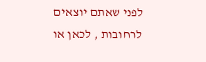לפני שאתם יוצאים לרחובות , לכאן או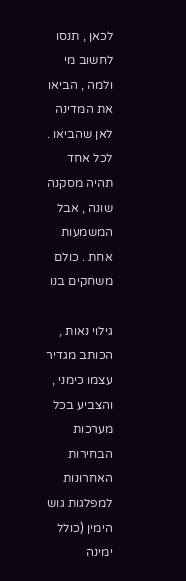לכאן , תנסו לחשוב מי ולמה , הביאו את המדינה לאן שהביאו . לכל אחד תהיה מסקנה שונה , אבל המשמעות אחת . כולם משחקים בנו

גילוי נאות , הכותב מגדיר עצמו כימני , והצביע בכל מערכות הבחירות האחרונות למפלגות גוש הימין (כולל ימינה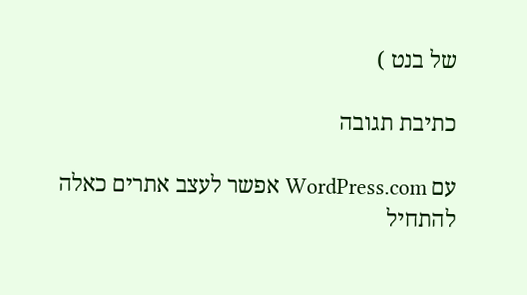של בנט )

כתיבת תגובה

עם WordPress.com אפשר לעצב אתרים כאלה
להתחיל